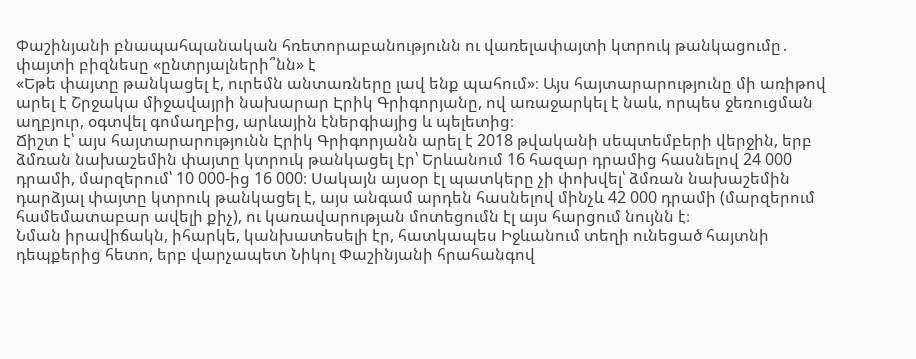Փաշինյանի բնապահպանական հռետորաբանությունն ու վառելափայտի կտրուկ թանկացումը․ փայտի բիզնեսը «ընտրյալների՞նն» է
«Եթե փայտը թանկացել է, ուրեմն անտառները լավ ենք պահում»։ Այս հայտարարությունը մի առիթով արել է Շրջակա միջավայրի նախարար Էրիկ Գրիգորյանը, ով առաջարկել է նաև, որպես ջեռուցման աղբյուր, օգտվել գոմաղբից, արևային էներգիայից և պելետից։
Ճիշտ է՝ այս հայտարարությունն Էրիկ Գրիգորյանն արել է 2018 թվականի սեպտեմբերի վերջին, երբ ձմռան նախաշեմին փայտը կտրուկ թանկացել էր՝ Երևանում 16 հազար դրամից հասնելով 24 000 դրամի, մարզերում՝ 10 000-ից 16 000։ Սակայն այսօր էլ պատկերը չի փոխվել՝ ձմռան նախաշեմին դարձյալ փայտը կտրուկ թանկացել է, այս անգամ արդեն հասնելով մինչև 42 000 դրամի (մարզերում համեմատաբար ավելի քիչ), ու կառավարության մոտեցումն էլ այս հարցում նույնն է։
Նման իրավիճակն, իհարկե, կանխատեսելի էր, հատկապես Իջևանում տեղի ունեցած հայտնի դեպքերից հետո, երբ վարչապետ Նիկոլ Փաշինյանի հրահանգով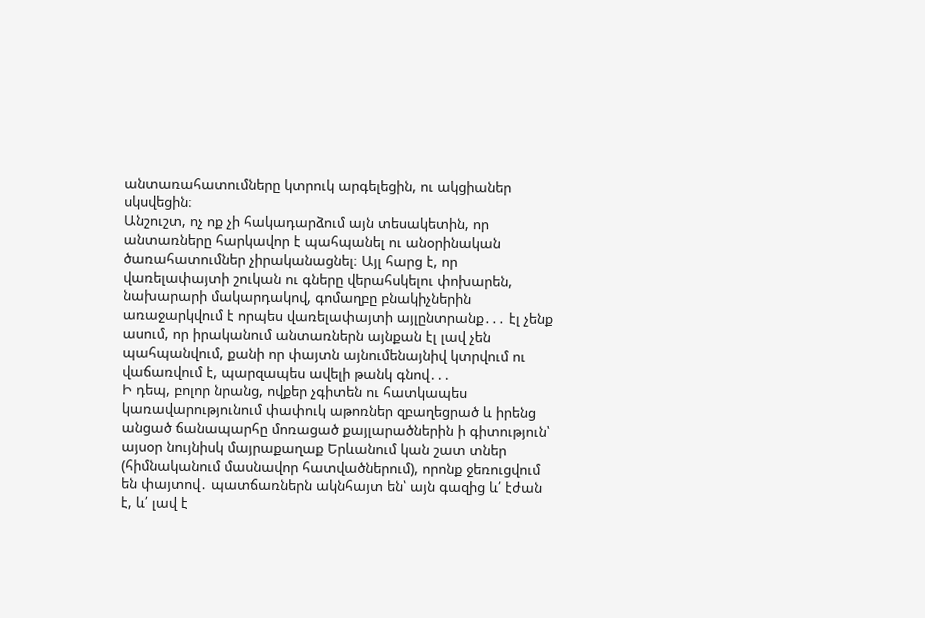անտառահատումները կտրուկ արգելեցին, ու ակցիաներ սկսվեցին։
Անշուշտ, ոչ ոք չի հակադարձում այն տեսակետին, որ անտառները հարկավոր է պահպանել ու անօրինական ծառահատումներ չիրականացնել։ Այլ հարց է, որ վառելափայտի շուկան ու գները վերահսկելու փոխարեն, նախարարի մակարդակով, գոմաղբը բնակիչներին առաջարկվում է որպես վառելափայտի այլընտրանք․․․ էլ չենք ասում, որ իրականում անտառներն այնքան էլ լավ չեն պահպանվում, քանի որ փայտն այնումենայնիվ կտրվում ու վաճառվում է, պարզապես ավելի թանկ գնով․․․
Ի դեպ, բոլոր նրանց, ովքեր չգիտեն ու հատկապես կառավարությունում փափուկ աթոռներ զբաղեցրած և իրենց անցած ճանապարհը մոռացած քայլարածներին ի գիտություն՝ այսօր նույնիսկ մայրաքաղաք Երևանում կան շատ տներ (հիմնականում մասնավոր հատվածներում), որոնք ջեռուցվում են փայտով․ պատճառներն ակնհայտ են՝ այն գազից և՛ էժան է, և՛ լավ է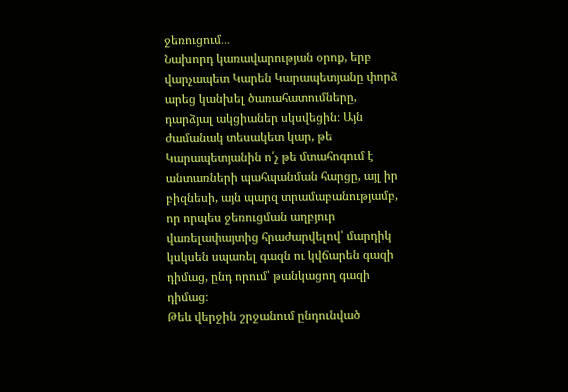ջեռուցում․․․
Նախորդ կառավարության օրոք, երբ վարչապետ Կարեն Կարապետյանը փորձ արեց կանխել ծառահատումները, դարձյալ ակցիաներ սկսվեցին։ Այն ժամանակ տեսակետ կար, թե Կարապետյանին ո՛չ թե մտահոգում է անտառների պահպանման հարցը, այլ իր բիզնեսի, այն պարզ տրամաբանությամբ, որ որպես ջեռուցման աղբյուր վառելափայտից հրաժարվելով՝ մարդիկ կսկսեն սպառել գազն ու կվճարեն գազի դիմաց, ընդ որում՝ թանկացող գազի դիմաց։
Թեև վերջին շրջանում ընդունված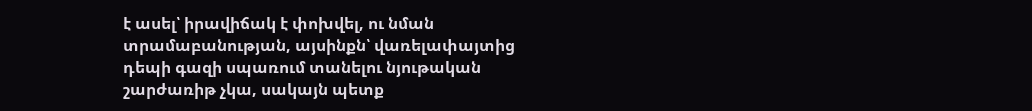է ասել՝ իրավիճակ է փոխվել, ու նման տրամաբանության, այսինքն՝ վառելափայտից դեպի գազի սպառում տանելու նյութական շարժառիթ չկա, սակայն պետք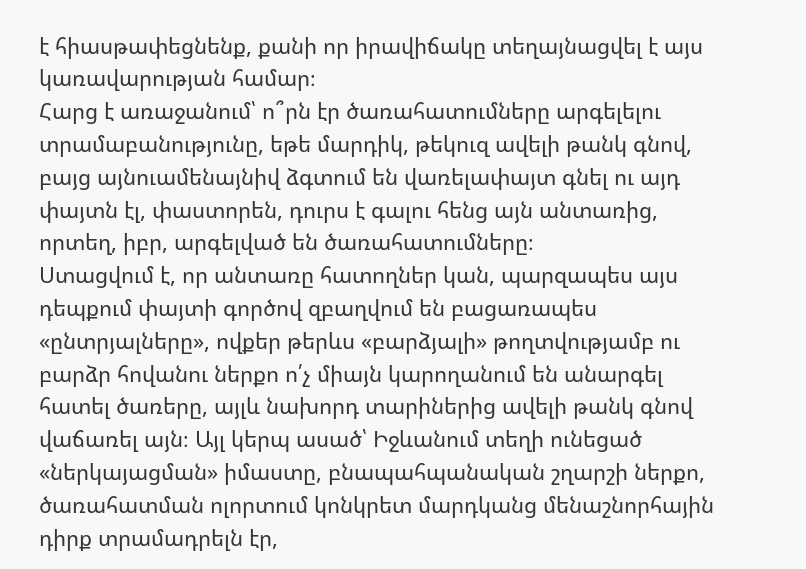է հիասթափեցնենք, քանի որ իրավիճակը տեղայնացվել է այս կառավարության համար։
Հարց է առաջանում՝ ո՞րն էր ծառահատումները արգելելու տրամաբանությունը, եթե մարդիկ, թեկուզ ավելի թանկ գնով, բայց այնուամենայնիվ ձգտում են վառելափայտ գնել ու այդ փայտն էլ, փաստորեն, դուրս է գալու հենց այն անտառից, որտեղ, իբր, արգելված են ծառահատումները։
Ստացվում է, որ անտառը հատողներ կան, պարզապես այս դեպքում փայտի գործով զբաղվում են բացառապես «ընտրյալները», ովքեր թերևս «բարձյալի» թողտվությամբ ու բարձր հովանու ներքո ո՛չ միայն կարողանում են անարգել հատել ծառերը, այլև նախորդ տարիներից ավելի թանկ գնով վաճառել այն։ Այլ կերպ ասած՝ Իջևանում տեղի ունեցած «ներկայացման» իմաստը, բնապահպանական շղարշի ներքո, ծառահատման ոլորտում կոնկրետ մարդկանց մենաշնորհային դիրք տրամադրելն էր,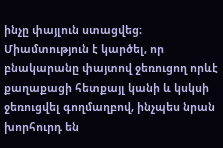ինչը փայլուն ստացվեց։
Միամտություն է կարծել, որ բնակարանը փայտով ջեռուցող որևէ քաղաքացի հետքայլ կանի և կսկսի ջեռուցվել գողմաղբով, ինչպես նրան խորհուրդ են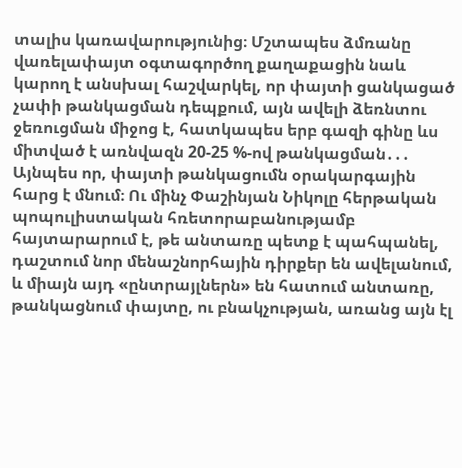տալիս կառավարությունից։ Մշտապես ձմռանը վառելափայտ օգտագործող քաղաքացին նաև կարող է անսխալ հաշվարկել, որ փայտի ցանկացած չափի թանկացման դեպքում, այն ավելի ձեռնտու ջեռուցման միջոց է, հատկապես երբ գազի գինը ևս միտված է առնվազն 20-25 %-ով թանկացման․․․
Այնպես որ, փայտի թանկացումն օրակարգային հարց է մնում։ Ու մինչ Փաշինյան Նիկոլը հերթական պոպուլիստական հռետորաբանությամբ հայտարարում է, թե անտառը պետք է պահպանել, դաշտում նոր մենաշնորհային դիրքեր են ավելանում, և միայն այդ «ընտրայլներն» են հատում անտառը, թանկացնում փայտը, ու բնակչության, առանց այն էլ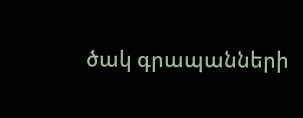ծակ գրապանների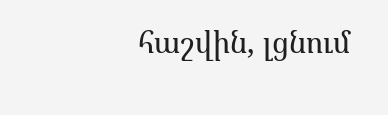հաշվին, լցնում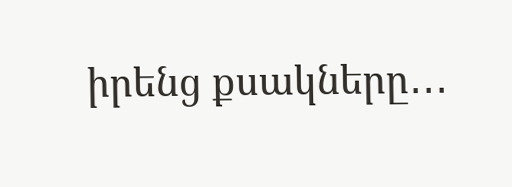իրենց քսակները․․․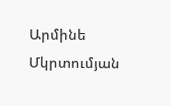Արմինե Մկրտումյան